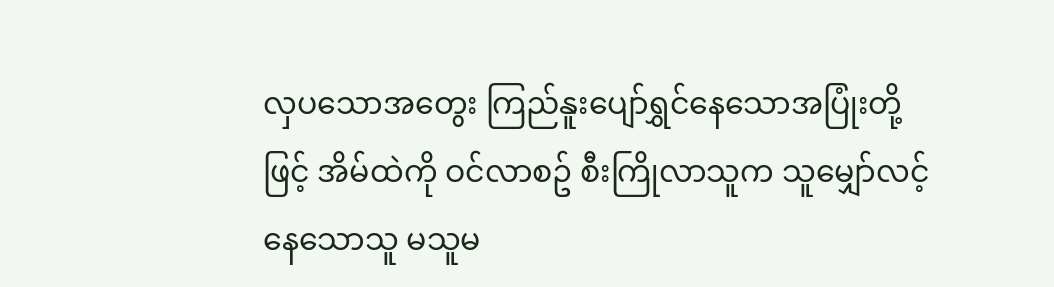လှပသောအတွေး ကြည်နူးပျော်ရွှင်နေသောအပြုံးတို့ဖြင့် အိမ်ထဲကို ဝင်လာစဥ် စီးကြိုလာသူက သူမျှော်လင့်နေသောသူ မသူမ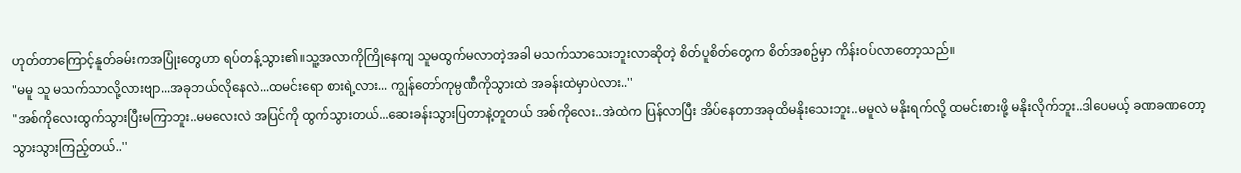ဟုတ်တာကြောင့်နူတ်ခမ်းကအပြုံးတွေဟာ ရပ်တန့်သွား၏။သူ့အလာကိုကြိုနေကျ သူမထွက်မလာတဲ့အခါ မသက်သာသေးဘူးလာဆိုတဲ့ စိတ်ပူစိတ်တွေက စိတ်အစဥ်မှာ ကိန်းဝပ်လာတော့သည်။
"မမူ သူ မသက်သာလို့လားဗျာ...အခုဘယ်လိုနေလဲ...ထမင်းရော စားရဲ့လား... ကျွန်တော်ကုမ္ပဏီကိုသွားထဲ အခန်းထဲမှာပဲလား..''
"အစ်ကိုလေးထွက်သွားပြီးမကြာဘူး..မမလေးလဲ အပြင်ကို ထွက်သွားတယ်...ဆေးခန်းသွားပြတာနဲ့တူတယ် အစ်ကိုလေး..အဲထဲက ပြန်လာပြီး အိပ်နေတာအခုထိမနိုးသေးဘူး..မမူလဲ မနိုးရက်လို့ ထမင်းစားဖို့ မနိုးလိုက်ဘူး..ဒါပေမယ့် ခဏခဏတော့ သွားသွားကြည့်တယ်..''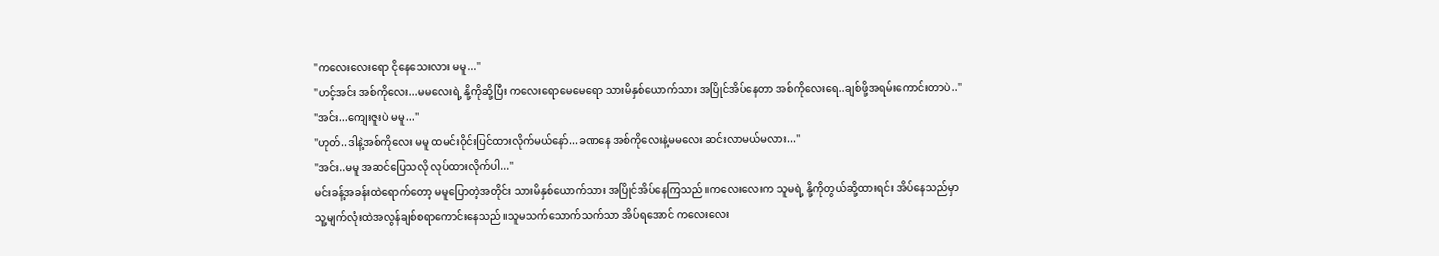"ကလေးလေးရော ငိုနေသေးလား မမူ...''
"ဟင့်အင်း အစ်ကိုလေး...မမလေးရဲ့ နို့ကိုဆို့ပြီး ကလေးရောမေမေရော သားမိနှစ်ယောက်သား အပြိုင်အိပ်နေတာ အစ်ကိုလေးရေ..ချစ်ဖို့အရမ်းကောင်းတာပဲ..''
"အင်း...ကျေးဇူးပဲ မမူ...''
"ဟုတ်..ဒါနဲ့အစ်ကိုလေး မမူ ထမင်းဝိုင်းပြင်ထားလိုက်မယ်နော်...ခဏနေ အစ်ကိုလေးနဲ့မမလေး ဆင်းလာမယ်မလား...''
"အင်း..မမူ အဆင်ပြေသလို လုပ်ထားလိုက်ပါ...''
မင်းခန့်အခန်းထဲရောက်တော့ မမူပြောတဲ့အတိုင်း သားမိနှစ်ယောက်သား အပြိုင်အိပ်နေကြသည်။ကလေးလေးက သူမရဲ့ နို့ကိုတွယ်ဆို့ထားရင်း အိပ်နေသည်မှာ သူ့မျက်လုံးထဲအလွန်ချစ်စရာကောင်းနေသည်။သူမသက်သောက်သက်သာ အိပ်ရအောင် ကလေးလေး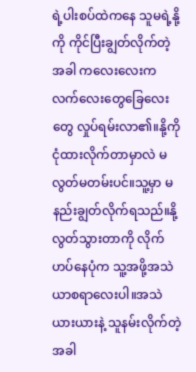ရဲ့ပါးစပ်ထဲကနေ သူမရဲ့နို့ကို ကိုင်ပြီးချွတ်လိုက်တဲ့အခါ ကလေးလေးက လက်လေးတွေခြေလေးတွေ လှုပ်ရမ်းလာ၏။နို့ကို ငုံထားလိုက်တာမှာလဲ မလွတ်မတမ်းပင်။သူ့မှာ မနည်းချွတ်လိုက်ရသည်။နို့လွတ်သွားတာကို လိုက်ဟပ်နေပုံက သူ့အဖို့အသဲယာစရာလေးပါ။အသဲယားယားနဲ့ သူနမ်းလိုက်တဲ့အခါ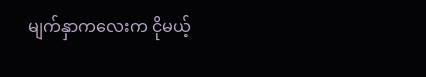မျက်နှာကလေးက ငိုမယ့်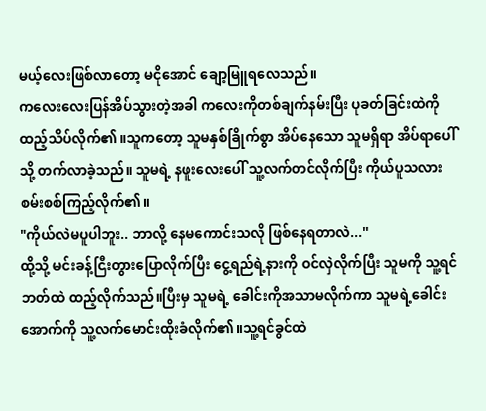မယ့်လေးဖြစ်လာတော့ မငိုအောင် ချော့မြူရလေသည်။
ကလေးလေးပြန်အိပ်သွားတဲ့အခါ ကလေးကိုတစ်ချက်နမ်းပြီး ပုခတ်ခြင်းထဲကို ထည့်သိပ်လိုက်၏။သူကတော့ သူမနှစ်ခြိုက်စွာ အိပ်နေသော သူမရှိရာ အိပ်ရာပေါ်သို့ တက်လာခဲ့သည်။ သူမရဲ့ နဖူးလေးပေါ် သူ့လက်တင်လိုက်ပြီး ကိုယ်ပူသလား စမ်းစစ်ကြည့်လိုက်၏။
"ကိုယ်လဲမပူပါဘူး.. ဘာလို့ နေမကောင်းသလို ဖြစ်နေရတာလဲ...''
ထို့သို့ မင်းခန့်ငြီးတွားပြောလိုက်ပြီး ငွေ့ရည်ရဲ့နားကို ဝင်လှဲလိုက်ပြီး သူမကို သူ့ရင်ဘတ်ထဲ ထည့်လိုက်သည်။ပြီးမှ သူမရဲ့ ခေါင်းကိုအသာမလိုက်ကာ သူမရဲ့ခေါင်းအောက်ကို သူ့လက်မောင်းထိုးခံလိုက်၏။သူ့ရင်ခွင်ထဲ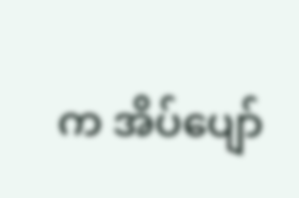က အိပ်ပျော်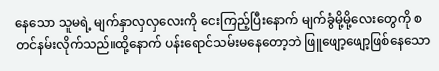နေသော သူမရဲ့ မျက်နှာလှလှလေးကို ငေးကြည့်ပြီးနောက် မျက်ခွံမို့မို့လေးတွေကို စတင်နမ်းလိုက်သည်။ထို့နောက် ပန်းရောင်သမ်းမနေတော့ဘဲ ဖြူဖျော့ဖျော့ဖြစ်နေသော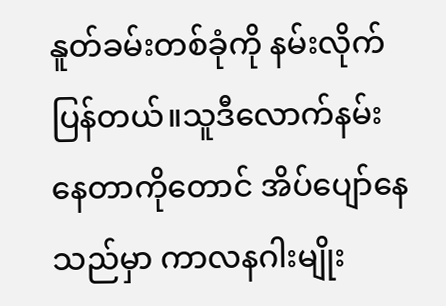နူတ်ခမ်းတစ်ခုံကို နမ်းလိုက်ပြန်တယ်။သူဒီလောက်နမ်းနေတာကိုတောင် အိပ်ပျော်နေသည်မှာ ကာလနဂါးမျိုး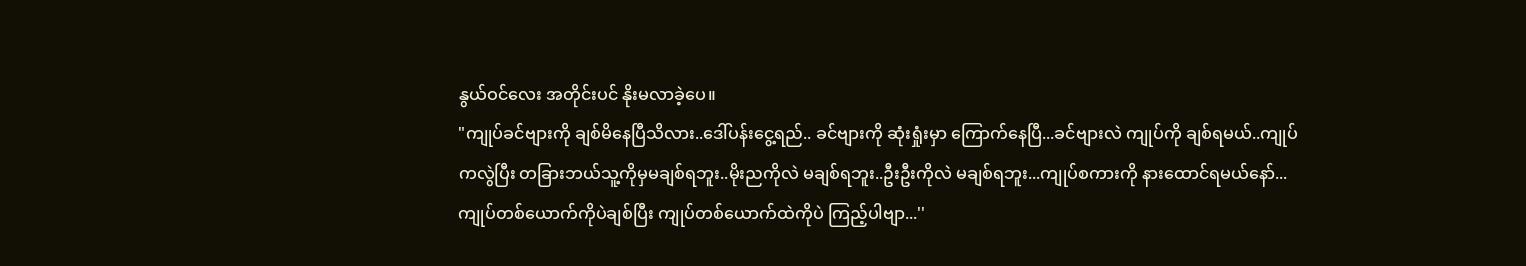နွယ်ဝင်လေး အတိုင်းပင် နိုးမလာခဲ့ပေ။
"ကျုပ်ခင်ဗျားကို ချစ်မိနေပြီသိလား..ဒေါ်ပန်းငွေ့ရည်.. ခင်ဗျားကို ဆုံးရှုံးမှာ ကြောက်နေပြီ...ခင်ဗျားလဲ ကျုပ်ကို ချစ်ရမယ်..ကျုပ်ကလွဲပြီး တခြားဘယ်သူ့ကိုမှမချစ်ရဘူး..မိုးညကိုလဲ မချစ်ရဘူး..ဦးဦးကိုလဲ မချစ်ရဘူး...ကျုပ်စကားကို နားထောင်ရမယ်နော်...ကျုပ်တစ်ယောက်ကိုပဲချစ်ပြီး ကျုပ်တစ်ယောက်ထဲကိုပဲ ကြည့်ပါဗျာ...''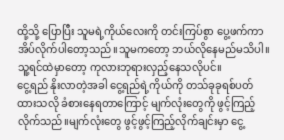ထို့သို့ ပြောပြီး သူမရဲ့ကိုယ်လေးကို တင်းကြပ်စွာ ပွေ့ဖက်ကာ အိပ်လိုက်ပါတော့သည်။သူမကတော့ ဘယ်လိုနေမည်မသိပါ။သူ့ရင်ထဲမှာတော့ ကုလားဘုရားလှည့်နေသလိုပင်။
ငွေ့ရည် နိုးလာတဲ့အခါ ငွေ့ရည်ရဲ့ကိုယ်ကို တသ်ခုခုရစ်ပတ်ထားသလို ခံစားနေရတာကြောင့် မျက်လုံးတွေကို ဖွင့်ကြည့်လိုက်သည်။မျက်လုံးတွေ ဖွင့်ဖွင့်ကြည့်လိုက်ချင်းမှာ ငွေ့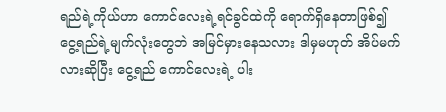ရည်ရဲ့ကိုယ်ဟာ ကောင်လေးရဲ့ရင်ခွင်ထဲကို ရောက်ရှိနေတာဖြစ်၍ ငွေ့ရည်ရဲ့မျက်လုံးတွေဘဲ အမြင်မှားနေသလား ဒါမှမဟုတ် အိပ်မက်လားဆိုပြီး ငွေ့ရည် ကောင်လေးရဲ့ ပါး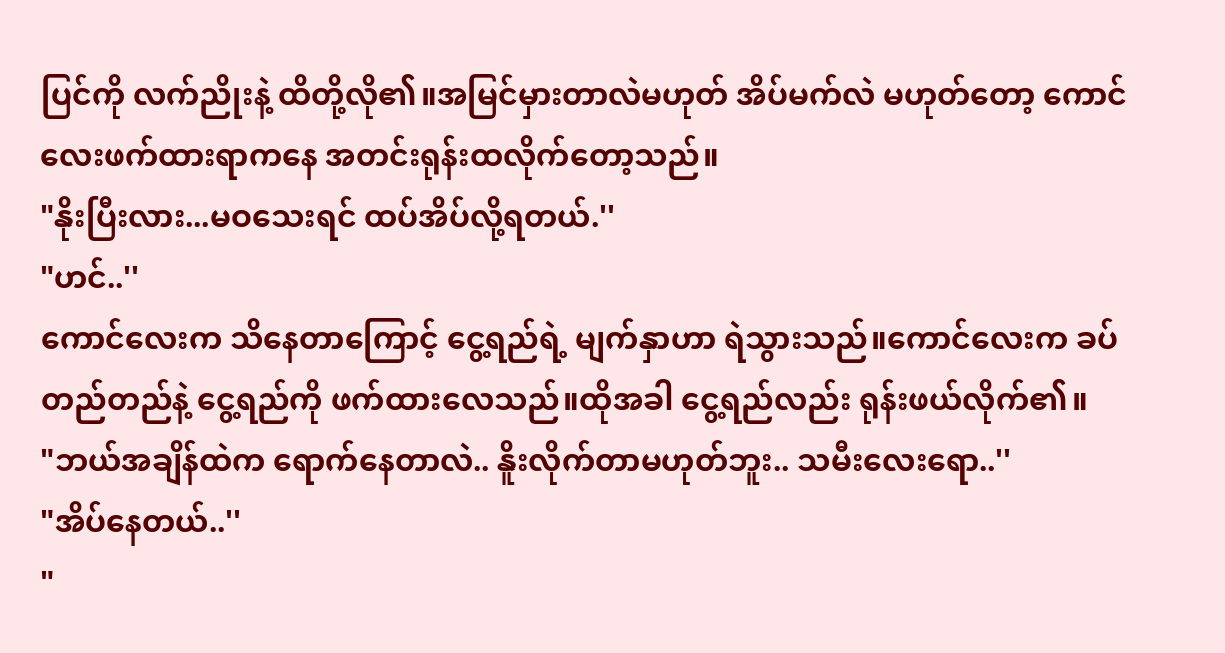ပြင်ကို လက်ညိုးနဲ့ ထိတို့လို၏။အမြင်မှားတာလဲမဟုတ် အိပ်မက်လဲ မဟုတ်တော့ ကောင်လေးဖက်ထားရာကနေ အတင်းရုန်းထလိုက်တော့သည်။
"နိုးပြီးလား...မဝသေးရင် ထပ်အိပ်လို့ရတယ်.''
"ဟင်..''
ကောင်လေးက သိနေတာကြောင့် ငွေ့ရည်ရဲ့ မျက်နှာဟာ ရဲသွားသည်။ကောင်လေးက ခပ်တည်တည်နဲ့ ငွေ့ရည်ကို ဖက်ထားလေသည်။ထိုအခါ ငွေ့ရည်လည်း ရုန်းဖယ်လိုက်၏။
"ဘယ်အချိန်ထဲက ရောက်နေတာလဲ.. နိူးလိုက်တာမဟုတ်ဘူး.. သမီးလေးရော..''
"အိပ်နေတယ်..''
"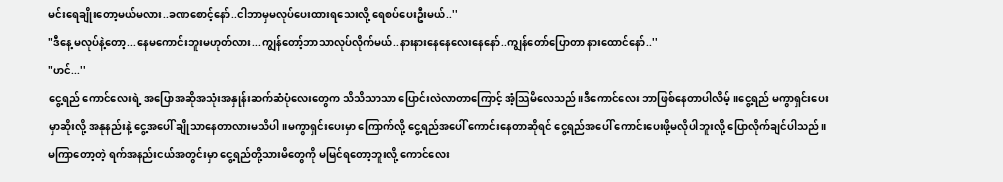မင်းရေချိုးတော့မယ်မလား..ခဏစောင့်နော်..ငါဘာမှမလုပ်ပေးထားရသေးလို့ ရေစပ်ပေးဦးမယ်..''
"ဒီနေ့ မလုပ်နဲ့တော့...နေမကောင်းဘူးမဟုတ်လား...ကျွန်တော့်ဘာသာလုပ်လိုက်မယ်..နားနားနေနေလေးနေနော်..ကျွန်တော်ပြောတာ နားထောင်နော်..''
"ဟင်...''
ငွေ့ရည် ကောင်လေးရဲ့ အပြောအဆိုအသုံးအနှုန်းဆက်ဆံပုံလေးတွေက သိသိသာသာ ပြောင်းလဲလာတာကြောင့် အံ့သြမိလေသည်။ဒီကောင်လေး ဘာဖြစ်နေတာပါလိမ့်။ငွေ့ရည် မကွာရှင်းပေးမှာဆိုးလို့ အနုနည်းနဲ့ ငွေ့အပေါ် ချိုသာနေတာလားမသိပါ။မကွာရှင်းပေးမှာ ကြောက်လို့ ငွေ့ရည်အပေါ် ကောင်းနေတာဆိုရင် ငွေ့ရည်အပေါ် ကောင်းပေးဖို့မလိုပါဘူးလို့ ပြောလိုက်ချင်ပါသည်။မကြာတော့တဲ့ ရက်အနည်းငယ်အတွင်းမှာ ငွေ့ရည်တို့သားမိတွေကို မမြင်ရတော့ဘူးလို့ ကောင်လေး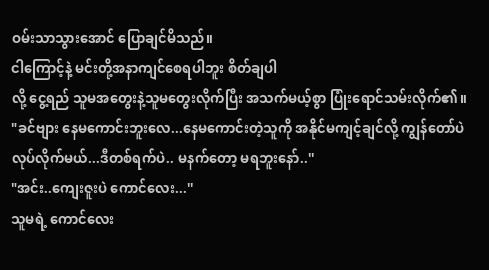ဝမ်းသာသွားအောင် ပြောချင်မိသည်။
ငါကြောင့်နဲ့ မင်းတို့အနာကျင်စေရပါဘူး စိတ်ချပါ
လို့ ငွေ့ရည် သူမအတွေးနဲ့သူမတွေးလိုက်ပြီး အသက်မယ့်စွာ ပြုံးရောင်သမ်းလိုက်၏။
"ခင်ဗျား နေမကောင်းဘူးလေ...နေမကောင်းတဲ့သူကို အနိုင်မကျင့်ချင်လို့ ကျွန်တော်ပဲလုပ်လိုက်မယ်...ဒီတစ်ရက်ပဲ.. မနက်တော့ မရဘူးနော်..''
"အင်း..ကျေးဇူးပဲ ကောင်လေး...''
သူမရဲ့ ကောင်လေး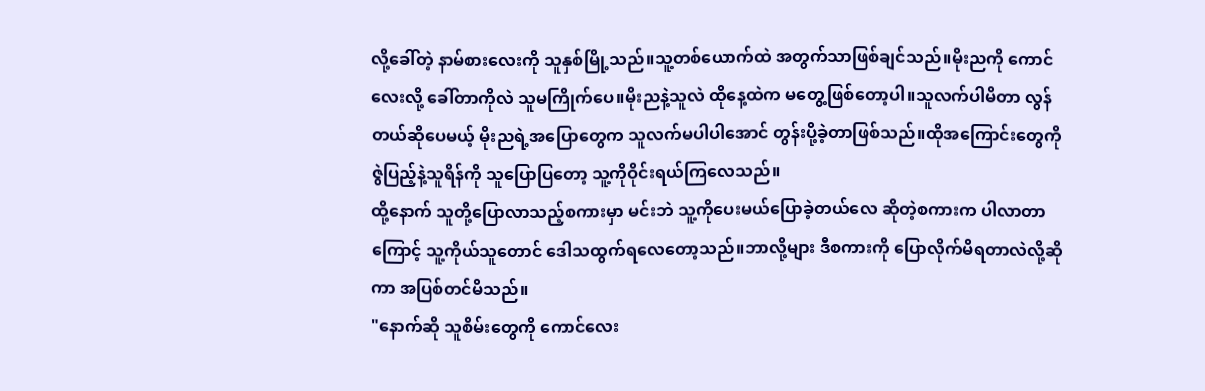လို့ခေါ်တဲ့ နာမ်စားလေးကို သူနှစ်မြို့သည်။သူ့တစ်ယောက်ထဲ အတွက်သာဖြစ်ချင်သည်။မိုးညကို ကောင်လေးလို့ ခေါ်တာကိုလဲ သူမကြိုက်ပေ။မိုးညနဲ့သူလဲ ထိုနေ့ထဲက မတွေ့ဖြစ်တော့ပါ။သူလက်ပါမိတာ လွန်တယ်ဆိုပေမယ့် မိုးညရဲ့အပြောတွေက သူလက်မပါပါအောင် တွန်းပို့ခဲ့တာဖြစ်သည်။ထိုအကြောင်းတွေကို ဇွဲပြည့်နဲ့သူရိန်ကို သူပြောပြတော့ သူ့ကိုဝိုင်းရယ်ကြလေသည်။
ထို့နောက် သူတို့ပြောလာသည့်စကားမှာ မင်းဘဲ သူ့ကိုပေးမယ်ပြောခဲ့တယ်လေ ဆိုတဲ့စကားက ပါလာတာကြောင့် သူ့ကိုယ်သူတောင် ဒေါသထွက်ရလေတော့သည်။ဘာလို့များ ဒီစကားကို ပြောလိုက်မိရတာလဲလို့ဆိုကာ အပြစ်တင်မိသည်။
"နောက်ဆို သူစိမ်းတွေကို ကောင်လေး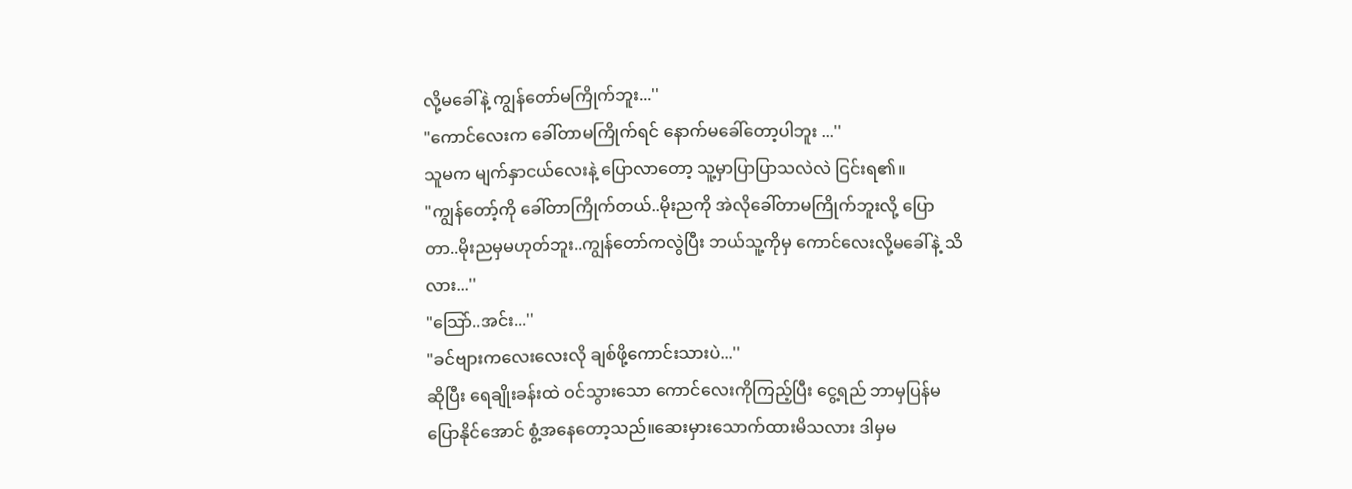လို့မခေါ်နဲ့ ကျွန်တော်မကြိုက်ဘူး...''
"ကောင်လေးက ခေါ်တာမကြိုက်ရင် နောက်မခေါ်တော့ပါဘူး ...''
သူမက မျက်နှာငယ်လေးနဲ့ ပြောလာတော့ သူ့မှာပြာပြာသလဲလဲ ငြင်းရ၏။
"ကျွန်တော့်ကို ခေါ်တာကြိုက်တယ်..မိုးညကို အဲလိုခေါ်တာမကြိုက်ဘူးလို့ ပြောတာ..မိုးညမှမဟုတ်ဘူး..ကျွန်တော်ကလွဲပြီး ဘယ်သူ့ကိုမှ ကောင်လေးလို့မခေါ်နဲ့ သိလား...''
"သြော်..အင်း...''
"ခင်ဗျားကလေးလေးလို ချစ်ဖို့ကောင်းသားပဲ...''
ဆိုပြီး ရေချိုးခန်းထဲ ဝင်သွားသော ကောင်လေးကိုကြည့်ပြီး ငွေ့ရည် ဘာမှပြန်မပြောနိုင်အောင် စွံ့အနေတော့သည်။ဆေးမှားသောက်ထားမိသလား ဒါမှမ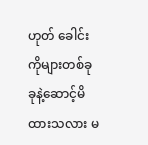ဟုတ် ခေါင်းကိုများတစ်ခုခုနဲ့ဆောင့်မိထားသလား မ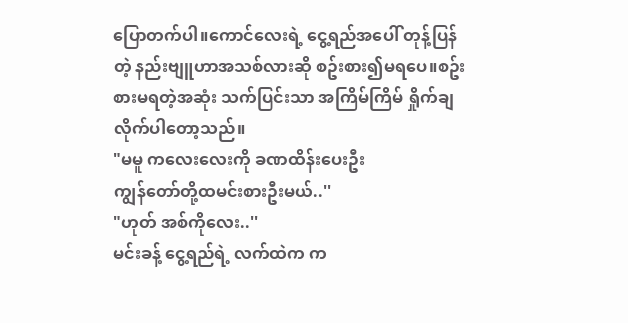ပြောတက်ပါ။ကောင်လေးရဲ့ ငွေ့ရည်အပေါ် တုန့်ပြန်တဲ့ နည်းဗျူဟာအသစ်လားဆို စဥ်းစား၍မရပေ။စဥ်းစားမရတဲ့အဆုံး သက်ပြင်းသာ အကြိမ်ကြိမ် ရှိုက်ချလိုက်ပါတော့သည်။
"မမူ ကလေးလေးကို ခဏထိန်းပေးဦး
ကျွန်တော်တို့ထမင်းစားဦးမယ်..''
"ဟုတ် အစ်ကိုလေး..''
မင်းခန့် ငွေ့ရည်ရဲ့ လက်ထဲက က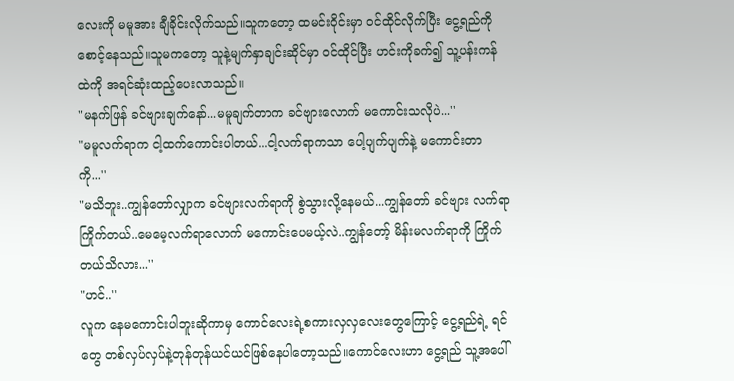လေးကို မမူအား ချီခိုင်းလိုက်သည်။သူကတော့ ထမင်းဝိုင်းမှာ ဝင်ထိုင်လိုက်ပြီး ငွေ့ရည်ကို စောင့်နေသည်။သူမကတော့ သူနဲ့မျက်နှာချင်းဆိုင်မှာ ဝင်ထိုင်ပြီး ဟင်းကိုခက်၍ သူ့ပန်းကန်ထဲကို အရင်ဆုံးထည့်ပေးလာသည်။
"မနက်ဖြန် ခင်ဗျားချက်နော်...မမူချက်တာက ခင်ဗျားလောက် မကောင်းသလိုပဲ...''
"မမူလက်ရာက ငါ့ထက်ကောင်းပါတယ်...ငါ့လက်ရာကသာ ပေါ့ပျက်ပျက်နဲ့ မကောင်းတာကို...''
"မသိဘူး..ကျွန်တော်လျှာက ခင်ဗျားလက်ရာကို စွဲသွားလို့နေမယ်...ကျွန်တော် ခင်ဗျား လက်ရာကြိုက်တယ်..မေမေ့လက်ရာလောက် မကောင်းပေမယ့်လဲ..ကျွန်တော့် မိန်းမလက်ရာကို ကြိုက်တယ်သိလား...''
"ဟင်..''
လူက နေမကောင်းပါဘူးဆိုကာမှ ကောင်လေးရဲ့စကားလှလှလေးတွေကြောင့် ငွေ့ရည်ရဲ့ ရင်တွေ တစ်လှပ်လှပ်နဲ့တုန်တုန်ယင်ယင်ဖြစ်နေပါတော့သည်။ကောင်လေးဟာ ငွေ့ရည် သူ့အပေါ်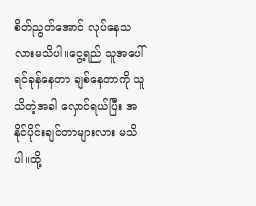စိတ်ညွတ်အောင် လုပ်နေသလားမသိပါ။ငွေ့ရည် သူအပေါ် ရင်ခုန်နေတာ ချစ်နေတာကို သူသိတဲ့အခါ လှောင်ရယ်ပြီး အနိုင်ပိုင်းချင်တာများလား မသိပါ။ထို့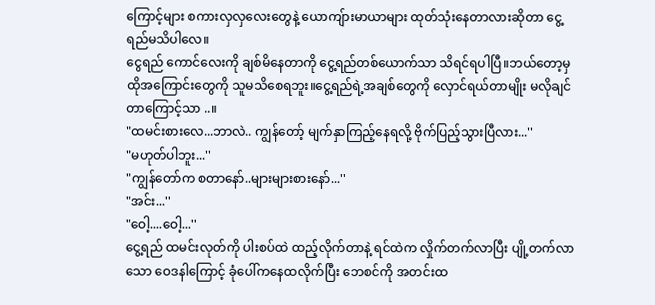ကြောင့်များ စကားလှလှလေးတွေနဲ့ ယောကျ်ားမာယာများ ထုတ်သုံးနေတာလားဆိုတာ ငွေ့ရည်မသိပါလေ။
ငွေရည် ကောင်လေးကို ချစ်မိနေတာကို ငွေ့ရည်တစ်ယောက်သာ သိရင်ရပါပြီ။ဘယ်တော့မှ ထိုအကြောင်းတွေကို သူမသိစေရဘူး။ငွေ့ရည်ရဲ့အချစ်တွေကို လှောင်ရယ်တာမျိုး မလိုချင်တာကြောင့်သာ ..။
"ထမင်းစားလေ...ဘာလဲ.. ကျွန်တော့် မျက်နှာကြည့်နေရလို့ ဗိုက်ပြည့်သွားပြီလား...''
"မဟုတ်ပါဘူး...''
"ကျွန်တော်က စတာနော်..များများစားနော်...''
"အင်း...''
"ဝေါ့....ဝေါ့...''
ငွေ့ရည် ထမင်းလုတ်ကို ပါးစပ်ထဲ ထည့်လိုက်တာနဲ့ ရင်ထဲက လှိုက်တက်လာပြီး ပျို့တက်လာသော ဝေဒနါကြောင့် ခုံပေါ်ကနေထလိုက်ပြီး ဘေစင်ကို အတင်းထ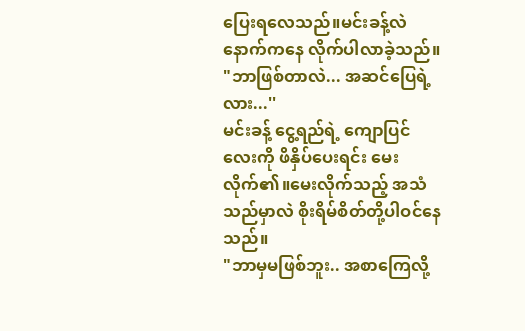ပြေးရလေသည်။မင်းခန့်လဲ နောက်ကနေ လိုက်ပါလာခဲ့သည်။
"ဘာဖြစ်တာလဲ... အဆင်ပြေရဲ့လား...''
မင်းခန့် ငွေ့ရည်ရဲ့ ကျောပြင်လေးကို ဖိနှိပ်ပေးရင်း မေးလိုက်၏။မေးလိုက်သည့် အသံသည်မှာလဲ စိုးရိမ်စိတ်တို့ပါဝင်နေသည်။
"ဘာမှမဖြစ်ဘူး.. အစာကြေလို့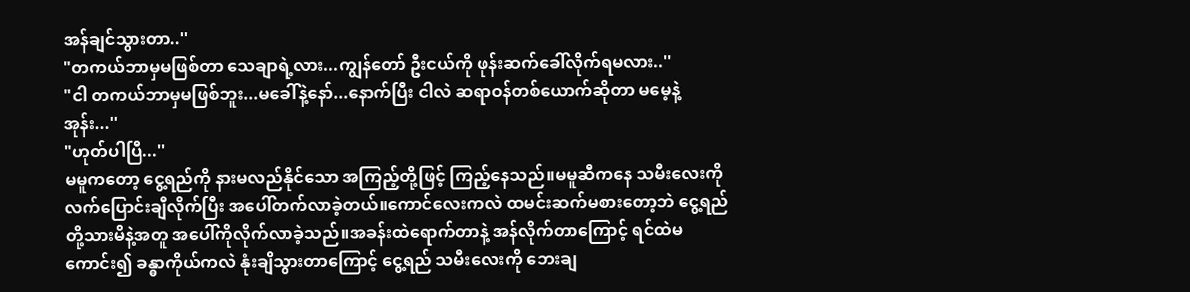အန်ချင်သွားတာ..''
"တကယ်ဘာမှမဖြစ်တာ သေချာရဲ့လား...ကျွန်တော် ဦးငယ်ကို ဖုန်းဆက်ခေါ်လိုက်ရမလား..''
"ငါ တကယ်ဘာမှမဖြစ်ဘူး...မခေါ်နဲ့နော်...နောက်ပြီး ငါလဲ ဆရာဝန်တစ်ယောက်ဆိုတာ မမေ့နဲ့အုန်း...''
"ဟုတ်ပါပြီ...''
မမူကတော့ ငွေ့ရည်ကို နားမလည်နိုင်သော အကြည့်တို့ဖြင့် ကြည့်နေသည်။မမူဆီကနေ သမီးလေးကို လက်ပြောင်းချီလိုက်ပြီး အပေါ်တက်လာခဲ့တယ်။ကောင်လေးကလဲ ထမင်းဆက်မစားတော့ဘဲ ငွေ့ရည်တို့သားမိနဲ့အတူ အပေါ်ကိုလိုက်လာခဲ့သည်။အခန်းထဲရောက်တာနဲ့ အန်လိုက်တာကြောင့် ရင်ထဲမကောင်း၍ ခန္ဓာကိုယ်ကလဲ နုံးချိသွားတာကြောင့် ငွေ့ရည် သမီးလေးကို ဘေးချ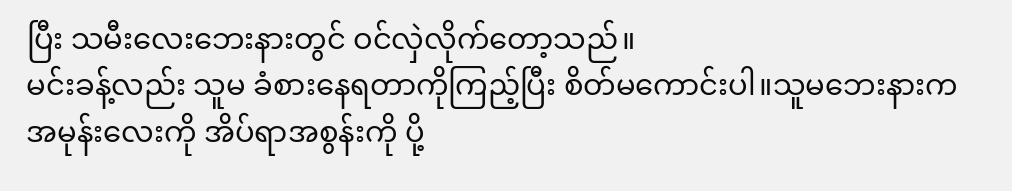ပြီး သမီးလေးဘေးနားတွင် ဝင်လှဲလိုက်တော့သည်။
မင်းခန့်လည်း သူမ ခံစားနေရတာကိုကြည့်ပြီး စိတ်မကောင်းပါ။သူမဘေးနားက အမုန်းလေးကို အိပ်ရာအစွန်းကို ပို့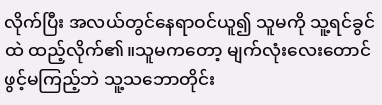လိုက်ပြီး အလယ်တွင်နေရာဝင်ယူ၍ သူမကို သူ့ရင်ခွင်ထဲ ထည့်လိုက်၏။သူမကတော့ မျက်လုံးလေးတောင်ဖွင့်မကြည့်ဘဲ သူ့သဘောတိုင်း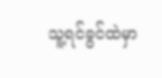သူ့ရင်ခွင်ထဲမှာ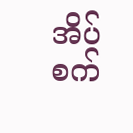အိပ်စက်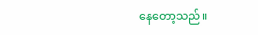နေတော့သည်။